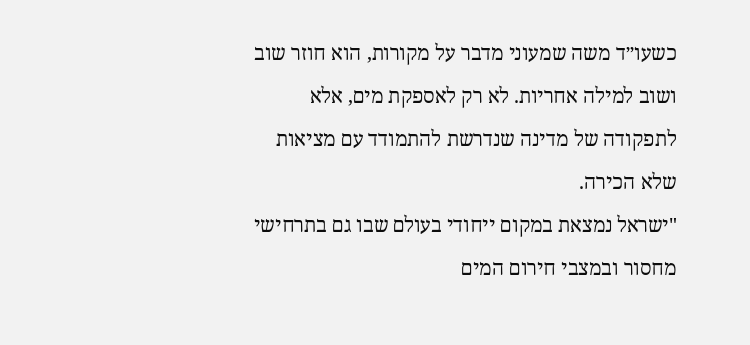כשעו״ד משה שמעוני מדבר על מקורות, הוא חוזר שוב ושוב למילה אחריות. לא רק לאספקת מים, אלא לתפקודה של מדינה שנדרשת להתמודד עם מציאות שלא הכירה.
"ישראל נמצאת במקום ייחודי בעולם שבו גם בתרחישי מחסור ובמצבי חירום המים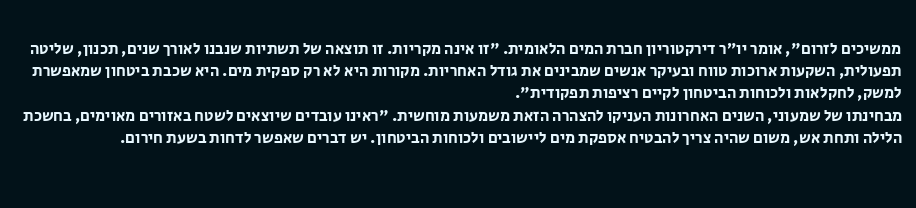ממשיכים לזרום", אומר יו״ר דירקטוריון חברת המים הלאומית. "זו אינה מקריות. זו תוצאה של תשתיות שנבנו לאורך שנים, תכנון, שליטה תפעולית, השקעות ארוכות טווח ובעיקר אנשים שמבינים את גודל האחריות. מקורות היא לא רק ספקית מים. היא שכבת ביטחון שמאפשרת למשק, לחקלאות ולכוחות הביטחון לקיים רציפות תפקודית".
מבחינתו של שמעוני, השנים האחרונות העניקו להצהרה הזאת משמעות מוחשית. "ראינו עובדים שיוצאים לשטח באזורים מאוימים, בחשכת הלילה ותחת אש, משום שהיה צריך להבטיח אספקת מים ליישובים ולכוחות הביטחון. יש דברים שאפשר לדחות בשעת חירום.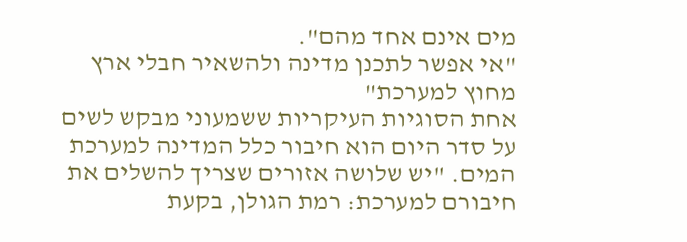מים אינם אחד מהם".
"אי אפשר לתכנן מדינה ולהשאיר חבלי ארץ מחוץ למערכת"
אחת הסוגיות העיקריות ששמעוני מבקש לשים על סדר היום הוא חיבור כלל המדינה למערכת המים. "יש שלושה אזורים שצריך להשלים את חיבורם למערכת: רמת הגולן, בקעת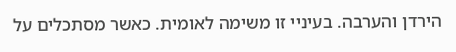הירדן והערבה. בעיניי זו משימה לאומית. כאשר מסתכלים על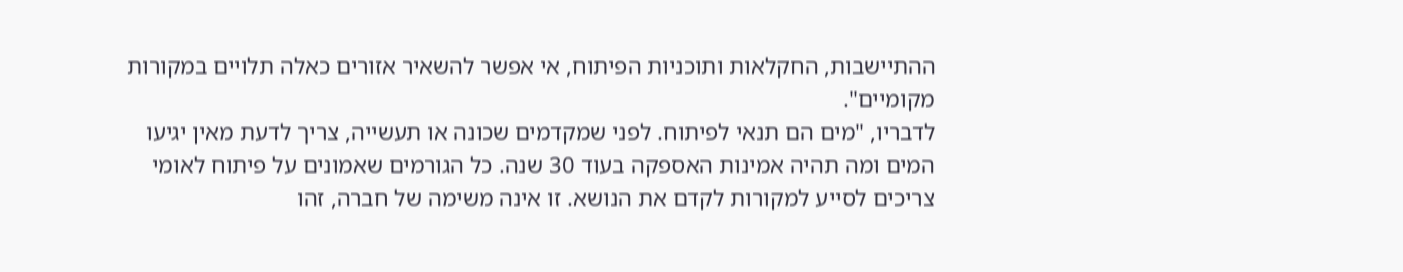ההתיישבות, החקלאות ותוכניות הפיתוח, אי אפשר להשאיר אזורים כאלה תלויים במקורות מקומיים".
לדבריו, "מים הם תנאי לפיתוח. לפני שמקדמים שכונה או תעשייה, צריך לדעת מאין יגיעו המים ומה תהיה אמינות האספקה בעוד 30 שנה. כל הגורמים שאמונים על פיתוח לאומי צריכים לסייע למקורות לקדם את הנושא. זו אינה משימה של חברה, זהו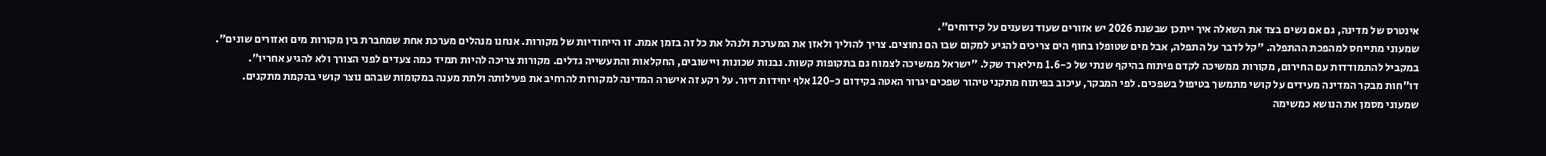אינטרס של מדינה, גם אם נשים בצד את השאלה איך ייתכן שבשנת 2026 יש אזורים שעוד נשענים על קידוחים".
שמעוני מתייחס למהפכת ההתפלה. "קל לדבר על התפלה, אבל מים שטופלו בחוף הים צריכים להגיע למקום שבו הם נחוצים. צריך להוליך ולאזן את המערכת ולנהל את כל זה בזמן אמת. זו הייחודיות של מקורות. אנחנו מנהלים מערכת אחת שמחברת בין מקורות מים ואזורים שונים".
במקביל להתמודדות עם החירום, מקורות ממשיכה לקדם פיתוח בהיקף שנתי של כ-1.6 מיליארד שקל. "ישראל ממשיכה לצמוח גם בתקופות קשות. נבנות שכונות ויישובים, החקלאות והתעשייה גדלים. מקורות צריכה להיות תמיד כמה צעדים לפני הצורך ולא להגיע אחריו".
דו"חות מבקר המדינה מעידים על קושי מתמשך בטיפול בשפכים. לפי המבקר, עיכוב בפיתוח מתקני טיהור שפכים יגרור האטה בקידום כ-120 אלף יחידות דיור. על רקע זה אישרה המדינה למקורות להרחיב את פעילותה ולתת מענה במקומות שבהם נוצר קושי בהקמת מתקנים.
שמעוני מסמן את הנושא כמשימה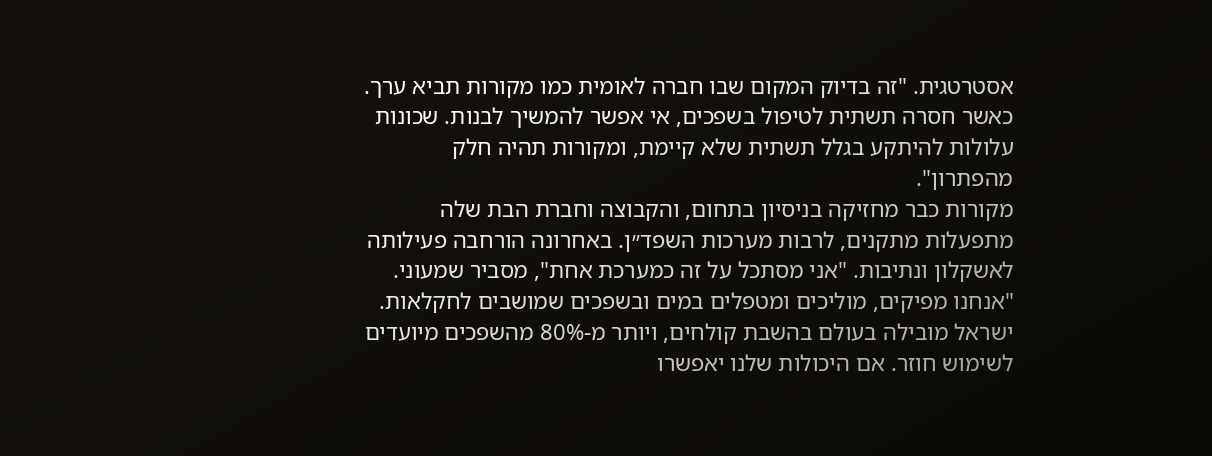אסטרטגית. "זה בדיוק המקום שבו חברה לאומית כמו מקורות תביא ערך. כאשר חסרה תשתית לטיפול בשפכים, אי אפשר להמשיך לבנות. שכונות עלולות להיתקע בגלל תשתית שלא קיימת, ומקורות תהיה חלק מהפתרון".
מקורות כבר מחזיקה בניסיון בתחום, והקבוצה וחברת הבת שלה מתפעלות מתקנים, לרבות מערכות השפד״ן. באחרונה הורחבה פעילותה לאשקלון ונתיבות. "אני מסתכל על זה כמערכת אחת", מסביר שמעוני. "אנחנו מפיקים, מוליכים ומטפלים במים ובשפכים שמושבים לחקלאות. ישראל מובילה בעולם בהשבת קולחים, ויותר מ-80% מהשפכים מיועדים לשימוש חוזר. אם היכולות שלנו יאפשרו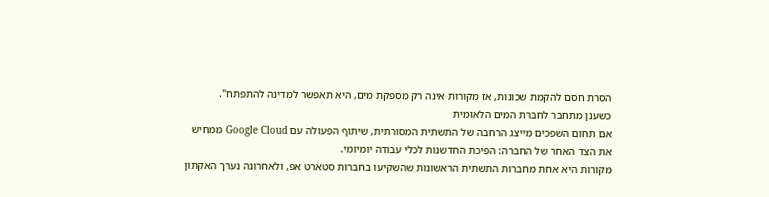הסרת חסם להקמת שכונות, אז מקורות אינה רק מספקת מים, היא תאפשר למדינה להתפתח".
כשענן מתחבר לחברת המים הלאומית
אם תחום השפכים מייצג הרחבה של התשתית המסורתית, שיתוף הפעולה עם Google Cloud ממחיש את הצד האחר של החברה: הפיכת החדשנות לכלי עבודה יומיומי.
מקורות היא אחת מחברות התשתית הראשונות שהשקיעו בחברות סטארט אפ, ולאחרונה נערך האקתון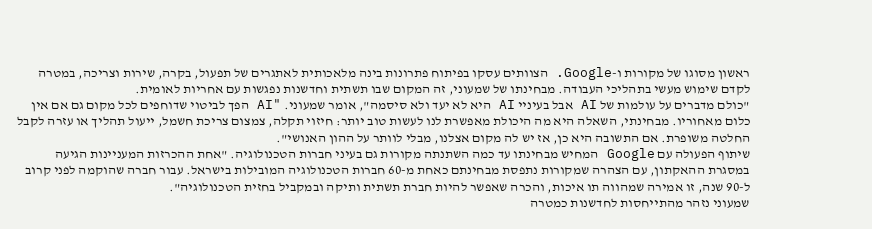ראשון מסוגו של מקורות ו-Google. הצוותים עסקו בפיתוח פתרונות בינה מלאכותית לאתגרים של תפעול, בקרה, שירות וצריכה, במטרה לקדם שימוש מעשי בתהליכי העבודה. מבחינתו של שמעוני, זה המקום שבו תשתית וחדשנות נפגשות עם אחריות לאומית.
"כולם מדברים על עולמות של AI אבל בעיניי AI היא לא יעד ולא סיסמה", אומר שמעוני. "AI הפך לביטוי שדוחפים לכל מקום גם אם אין כלום מאחוריו. מבחינתי, השאלה היא מה היכולת מאפשרת לנו לעשות טוב יותר: חיזוי תקלה, צמצום צריכת חשמל, ייעול תהליך או עזרה לקבל החלטה משופרת. אם התשובה היא כן, אז יש לה מקום אצלנו, מבלי לוותר על ההון האנושי".
שיתוף הפעולה עם Google המחיש מבחינתו עד כמה השתנתה מקורות גם בעיני חברות הטכנולוגיה. "אחת ההכרזות המעניינות הגיעה במסגרת ההאקתון, עם הצהרה שמקורות נתפסת מבחינתם כאחת מ-60 חברות הטכנולוגיה המובילות בישראל. עבור חברה שהוקמה לפני קרוב ל-90 שנה, זו אמירה שמהווה תו איכות, והכרה שאפשר להיות חברת תשתית ותיקה ובמקביל בחזית הטכנולוגיה".
שמעוני נזהר מהתייחסות לחדשנות כמטרה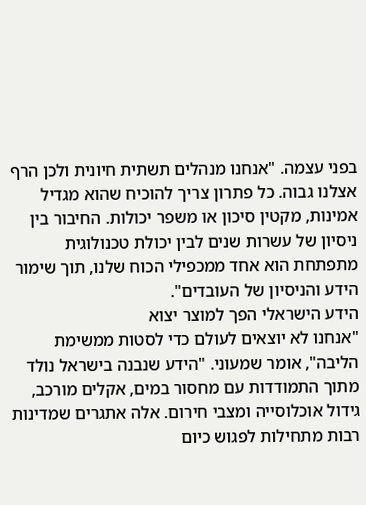בפני עצמה. "אנחנו מנהלים תשתית חיונית ולכן הרף אצלנו גבוה. כל פתרון צריך להוכיח שהוא מגדיל אמינות, מקטין סיכון או משפר יכולות. החיבור בין ניסיון של עשרות שנים לבין יכולת טכנולוגית מתפתחת הוא אחד ממכפילי הכוח שלנו, תוך שימור הידע והניסיון של העובדים".
הידע הישראלי הפך למוצר יצוא
"אנחנו לא יוצאים לעולם כדי לסטות ממשימת הליבה", אומר שמעוני. "הידע שנבנה בישראל נולד מתוך התמודדות עם מחסור במים, אקלים מורכב, גידול אוכלוסייה ומצבי חירום. אלה אתגרים שמדינות רבות מתחילות לפגוש כיום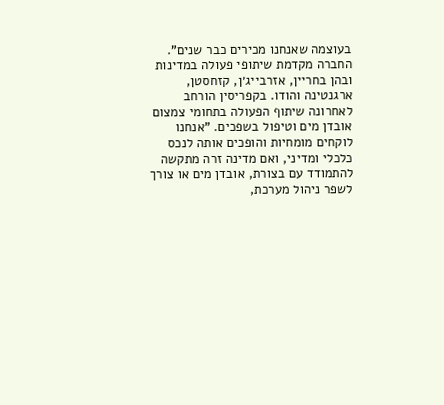בעוצמה שאנחנו מכירים כבר שנים".
החברה מקדמת שיתופי פעולה במדינות ובהן בחריין, אזרבייג׳ן, קזחסטן, ארגנטינה והודו. בקפריסין הורחב לאחרונה שיתוף הפעולה בתחומי צמצום אובדן מים וטיפול בשפכים. "אנחנו לוקחים מומחיות והופכים אותה לנכס כלכלי ומדיני, ואם מדינה זרה מתקשה להתמודד עם בצורת, אובדן מים או צורך לשפר ניהול מערכת,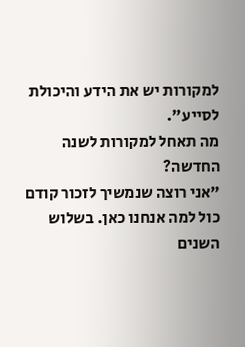למקורות יש את הידע והיכולת לסייע".
מה תאחל למקורות לשנה החדשה?
"אני רוצה שנמשיך לזכור קודם כול למה אנחנו כאן. בשלוש השנים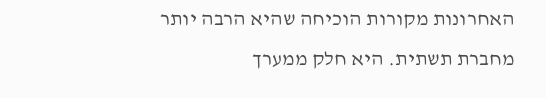האחרונות מקורות הוכיחה שהיא הרבה יותר מחברת תשתית. היא חלק ממערך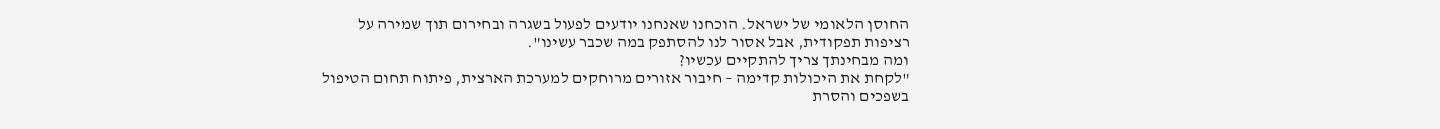החוסן הלאומי של ישראל. הוכחנו שאנחנו יודעים לפעול בשגרה ובחירום תוך שמירה על רציפות תפקודית, אבל אסור לנו להסתפק במה שכבר עשינו".
ומה מבחינתך צריך להתקיים עכשיו?
"לקחת את היכולות קדימה – חיבור אזורים מרוחקים למערכת הארצית, פיתוח תחום הטיפול בשפכים והסרת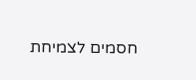חסמים לצמיחת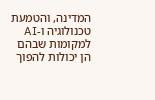המדינה, והטמעת טכנולוגיה ו-AI למקומות שבהם הן יכולות להפוך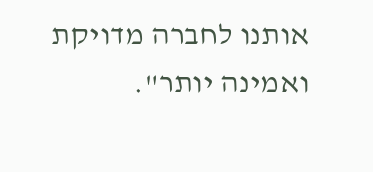אותנו לחברה מדויקת ואמינה יותר".